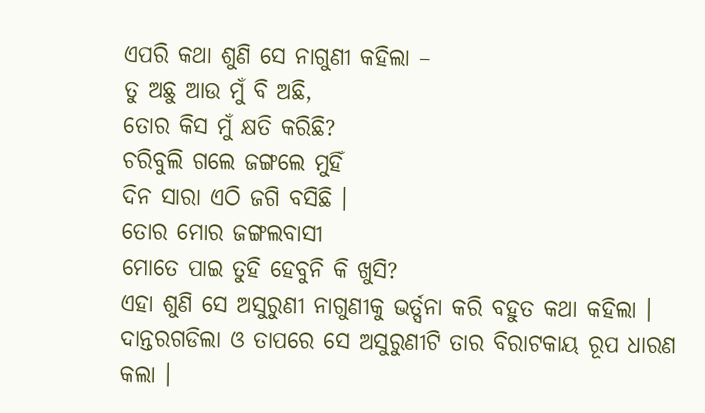ଏପରି କଥା ଶୁଣି ସେ ନାଗୁଣୀ କହିଲା –
ତୁ ଅଛୁ ଆଉ ମୁଁ ବି ଅଛି,
ତୋର କିସ ମୁଁ କ୍ଷତି କରିଛି?
ଚରିବୁଲି ଗଲେ ଜଙ୍ଗଲେ ମୁହିଁ
ଦିନ ସାରା ଏଠି ଜଗି ବସିଛି ।
ତୋର ମୋର ଜଙ୍ଗଲବାସୀ
ମୋତେ ପାଇ ତୁହି ହେବୁନି କି ଖୁସି?
ଏହା ଶୁଣି ସେ ଅସୁରୁଣୀ ନାଗୁଣୀକୁ ଭର୍ତ୍ସନା କରି ବହୁତ କଥା କହିଲା । ଦାନ୍ତରଗଡିଲା ଓ ତାପରେ ସେ ଅସୁରୁଣୀଟି ତାର ବିରାଟକାୟ ରୂପ ଧାରଣ କଲା ।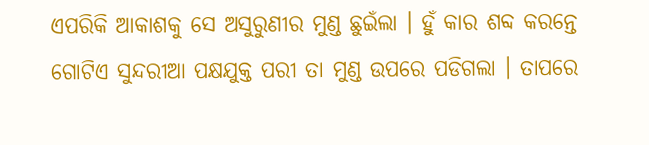ଏପରିକି ଆକାଶକୁ ସେ ଅସୁରୁଣୀର ମୁଣ୍ଡ ଛୁଇଁଲା । ହୁଁ କାର ଶବ୍ଦ କରନ୍ତେ ଗୋଟିଏ ସୁନ୍ଦରୀଆ ପକ୍ଷଯୁକ୍ତ ପରୀ ତା ମୁଣ୍ଡ ଉପରେ ପଡିଗଲା । ତାପରେ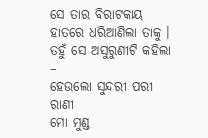ସେ ତାର ବିରାଟକାୟ ହାତରେ ଧରିଆଣିଲା ତାକୁ । ତହୁଁ ସେ ଅସୁରୁଣୀଟି କହିଲା –
ହେଉଲୋ ସୁନ୍ଦରୀ ପରୀ ରାଣୀ
ମୋ ମୁଣ୍ଡ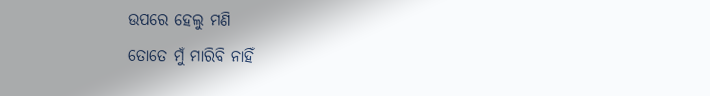ଉପରେ ହେଲୁ ମଣି
ତୋତେ ମୁଁ ମାରିବି ନାହିଁ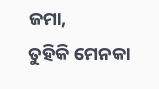ଜମା,
ତୁହିକି ମେନକା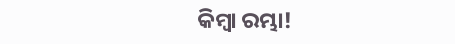କିମ୍ବା ରମ୍ଭା!